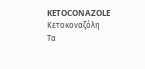KETOCONAZOLE
Κετοκοναζόλη
Tα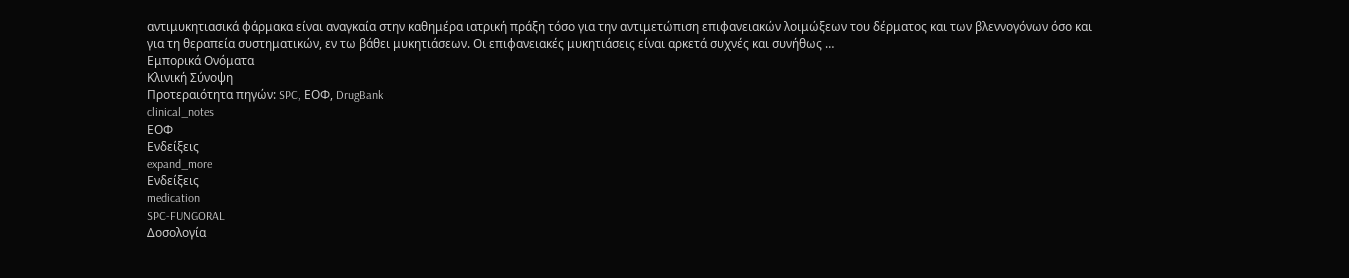αντιμυκητιασικά φάρμακα είναι αναγκαία στην καθημέρα ιατρική πράξη τόσο για την αντιμετώπιση επιφανειακών λοιμώξεων του δέρματος και των βλεννογόνων όσο και για τη θεραπεία συστηματικών, εν τω βάθει μυκητιάσεων. Oι επιφανειακές μυκητιάσεις είναι αρκετά συχνές και συνήθως …
Εμπορικά Ονόματα
Κλινική Σύνοψη
Προτεραιότητα πηγών: SPC, ΕΟΦ, DrugBank
clinical_notes
ΕΟΦ
Ενδείξεις
expand_more
Ενδείξεις
medication
SPC-FUNGORAL
Δοσολογία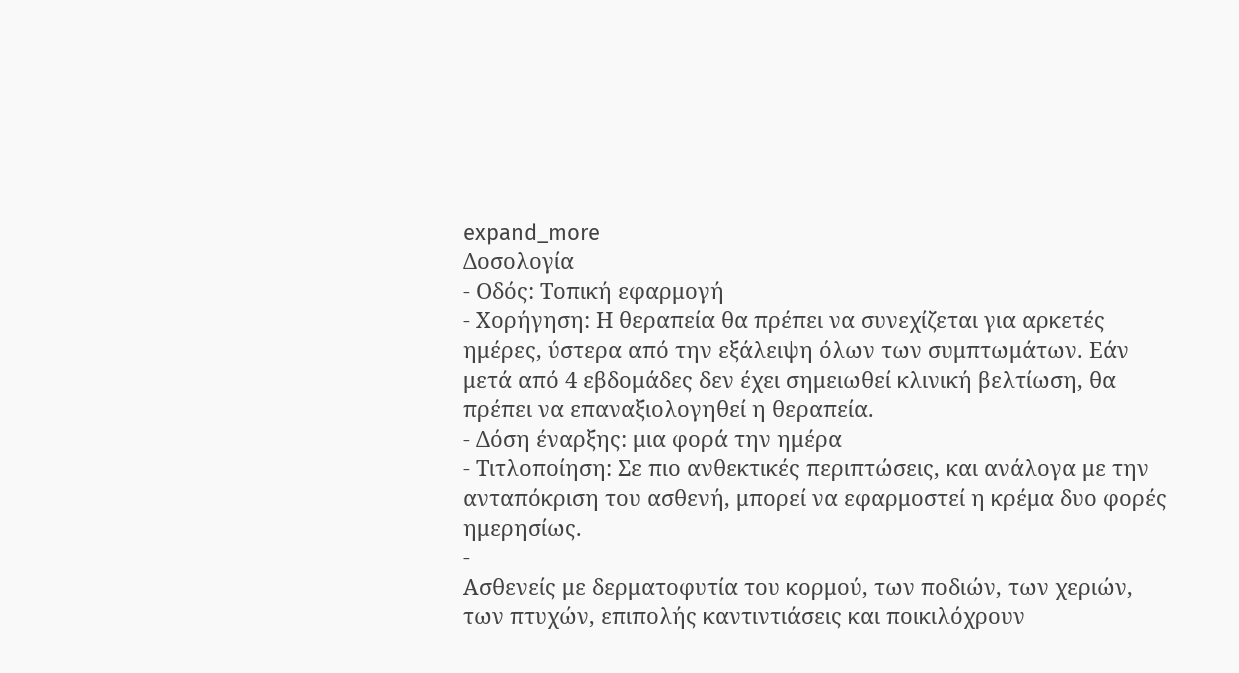expand_more
Δοσολογία
- Οδός: Τοπική εφαρμογή
- Χορήγηση: Η θεραπεία θα πρέπει να συνεχίζεται για αρκετές ημέρες, ύστερα από την εξάλειψη όλων των συμπτωμάτων. Εάν μετά από 4 εβδομάδες δεν έχει σημειωθεί κλινική βελτίωση, θα πρέπει να επαναξιολογηθεί η θεραπεία.
- Δόση έναρξης: μια φορά την ημέρα
- Τιτλοποίηση: Σε πιο ανθεκτικές περιπτώσεις, και ανάλογα με την ανταπόκριση του ασθενή, μπορεί να εφαρμοστεί η κρέμα δυο φορές ημερησίως.
-
Ασθενείς με δερματοφυτία του κορμού, των ποδιών, των χεριών, των πτυχών, επιπολής καντιντιάσεις και ποικιλόχρουν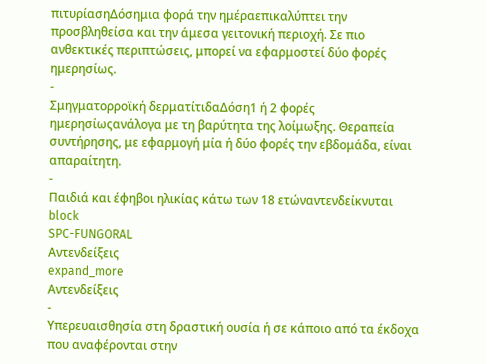πιτυρίασηΔόσημια φορά την ημέραεπικαλύπτει την προσβληθείσα και την άμεσα γειτονική περιοχή. Σε πιο ανθεκτικές περιπτώσεις, μπορεί να εφαρμοστεί δύο φορές ημερησίως.
-
Σμηγματορροϊκή δερματίτιδαΔόση1 ή 2 φορές ημερησίωςανάλογα με τη βαρύτητα της λοίμωξης. Θεραπεία συντήρησης, με εφαρμογή μία ή δύο φορές την εβδομάδα, είναι απαραίτητη.
-
Παιδιά και έφηβοι ηλικίας κάτω των 18 ετώναντενδείκνυται
block
SPC-FUNGORAL
Αντενδείξεις
expand_more
Αντενδείξεις
-
Υπερευαισθησία στη δραστική ουσία ή σε κάποιο από τα έκδοχα που αναφέρονται στην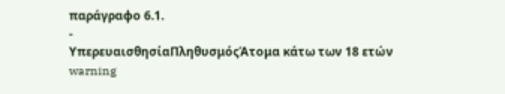παράγραφο 6.1.
-
ΥπερευαισθησίαΠληθυσμόςΆτομα κάτω των 18 ετών
warning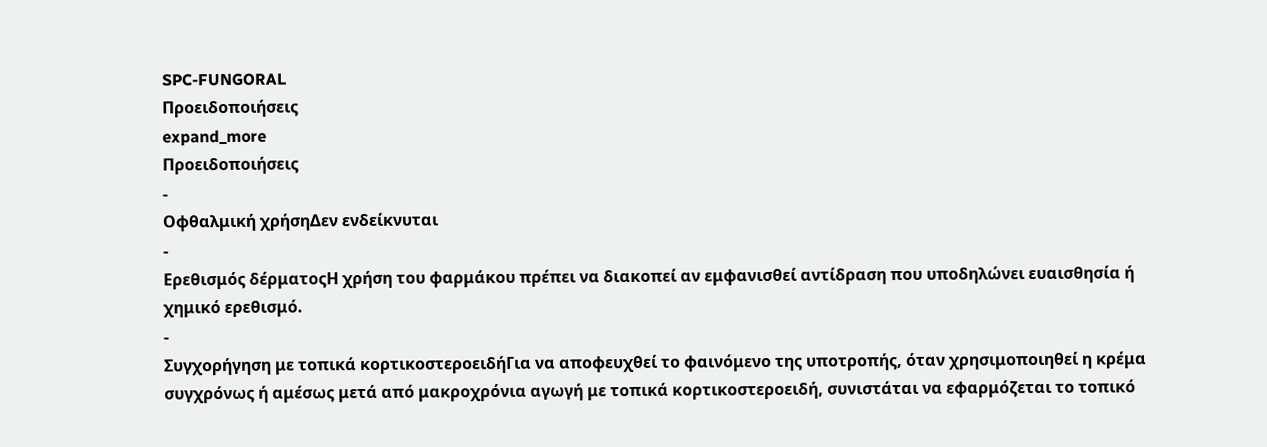SPC-FUNGORAL
Προειδοποιήσεις
expand_more
Προειδοποιήσεις
-
Οφθαλμική χρήσηΔεν ενδείκνυται
-
Ερεθισμός δέρματοςΗ χρήση του φαρμάκου πρέπει να διακοπεί αν εμφανισθεί αντίδραση που υποδηλώνει ευαισθησία ή χημικό ερεθισμό.
-
Συγχορήγηση με τοπικά κορτικοστεροειδήΓια να αποφευχθεί το φαινόμενο της υποτροπής, όταν χρησιμοποιηθεί η κρέμα συγχρόνως ή αμέσως μετά από μακροχρόνια αγωγή με τοπικά κορτικοστεροειδή, συνιστάται να εφαρμόζεται το τοπικό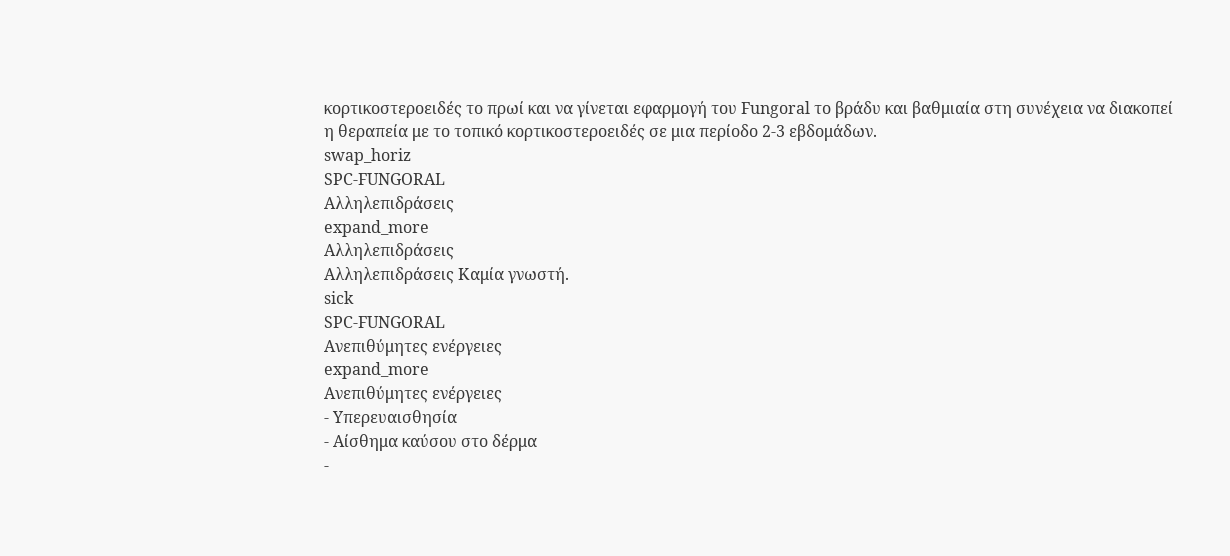κορτικοστεροειδές το πρωί και να γίνεται εφαρμογή του Fungoral το βράδυ και βαθμιαία στη συνέχεια να διακοπεί η θεραπεία με το τοπικό κορτικοστεροειδές σε μια περίοδο 2-3 εβδομάδων.
swap_horiz
SPC-FUNGORAL
Αλληλεπιδράσεις
expand_more
Αλληλεπιδράσεις
Αλληλεπιδράσεις Καμία γνωστή.
sick
SPC-FUNGORAL
Ανεπιθύμητες ενέργειες
expand_more
Ανεπιθύμητες ενέργειες
- Υπερευαισθησία
- Αίσθημα καύσου στο δέρμα
-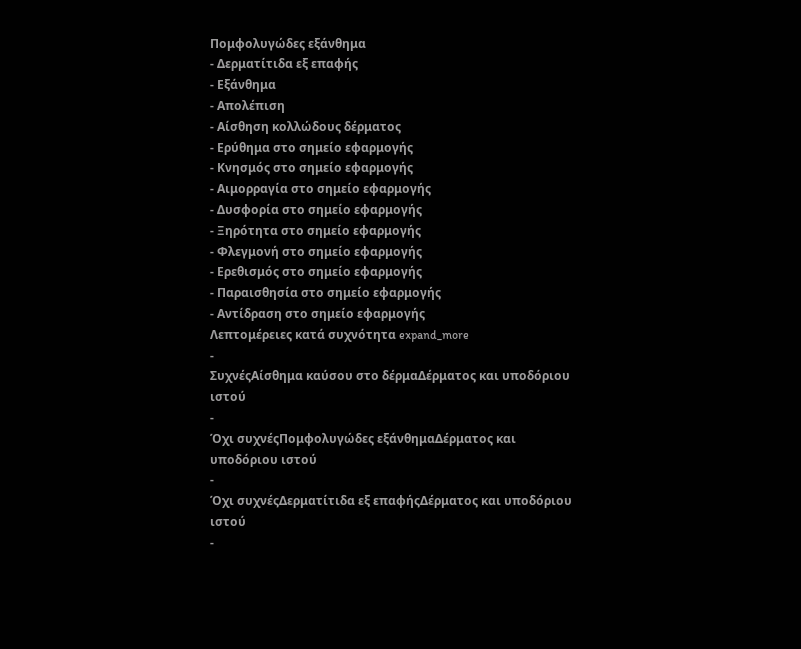Πομφολυγώδες εξάνθημα
- Δερματίτιδα εξ επαφής
- Εξάνθημα
- Απολέπιση
- Αίσθηση κολλώδους δέρματος
- Ερύθημα στο σημείο εφαρμογής
- Κνησμός στο σημείο εφαρμογής
- Αιμορραγία στο σημείο εφαρμογής
- Δυσφορία στο σημείο εφαρμογής
- Ξηρότητα στο σημείο εφαρμογής
- Φλεγμονή στο σημείο εφαρμογής
- Ερεθισμός στο σημείο εφαρμογής
- Παραισθησία στο σημείο εφαρμογής
- Αντίδραση στο σημείο εφαρμογής
Λεπτομέρειες κατά συχνότητα expand_more
-
ΣυχνέςΑίσθημα καύσου στο δέρμαΔέρματος και υποδόριου ιστού
-
Όχι συχνέςΠομφολυγώδες εξάνθημαΔέρματος και υποδόριου ιστού
-
Όχι συχνέςΔερματίτιδα εξ επαφήςΔέρματος και υποδόριου ιστού
-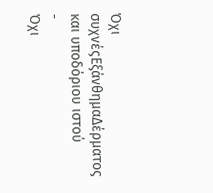Όχι συχνέςΕξάνθημαΔέρματος και υποδόριου ιστού
-
Όχι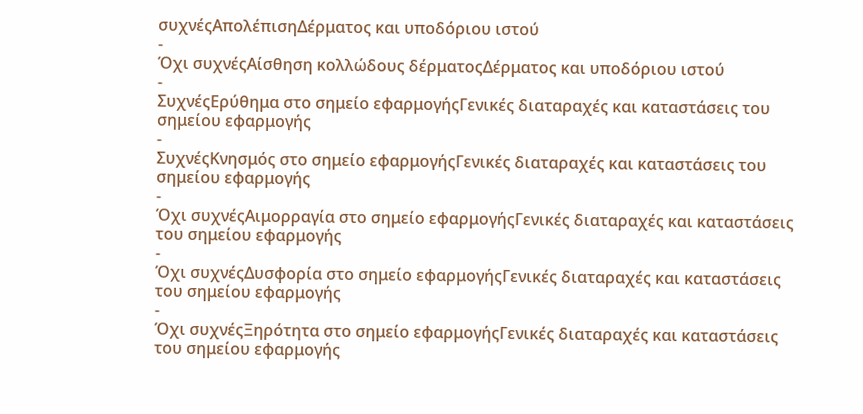συχνέςΑπολέπισηΔέρματος και υποδόριου ιστού
-
Όχι συχνέςΑίσθηση κολλώδους δέρματοςΔέρματος και υποδόριου ιστού
-
ΣυχνέςΕρύθημα στο σημείο εφαρμογήςΓενικές διαταραχές και καταστάσεις του σημείου εφαρμογής
-
ΣυχνέςΚνησμός στο σημείο εφαρμογήςΓενικές διαταραχές και καταστάσεις του σημείου εφαρμογής
-
Όχι συχνέςΑιμορραγία στο σημείο εφαρμογήςΓενικές διαταραχές και καταστάσεις του σημείου εφαρμογής
-
Όχι συχνέςΔυσφορία στο σημείο εφαρμογήςΓενικές διαταραχές και καταστάσεις του σημείου εφαρμογής
-
Όχι συχνέςΞηρότητα στο σημείο εφαρμογήςΓενικές διαταραχές και καταστάσεις του σημείου εφαρμογής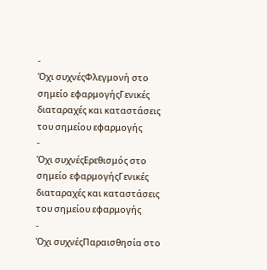-
Όχι συχνέςΦλεγμονή στο σημείο εφαρμογήςΓενικές διαταραχές και καταστάσεις του σημείου εφαρμογής
-
Όχι συχνέςΕρεθισμός στο σημείο εφαρμογήςΓενικές διαταραχές και καταστάσεις του σημείου εφαρμογής
-
Όχι συχνέςΠαραισθησία στο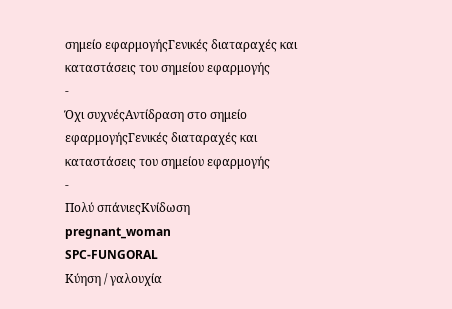σημείο εφαρμογήςΓενικές διαταραχές και καταστάσεις του σημείου εφαρμογής
-
Όχι συχνέςΑντίδραση στο σημείο εφαρμογήςΓενικές διαταραχές και καταστάσεις του σημείου εφαρμογής
-
Πολύ σπάνιεςΚνίδωση
pregnant_woman
SPC-FUNGORAL
Κύηση / γαλουχία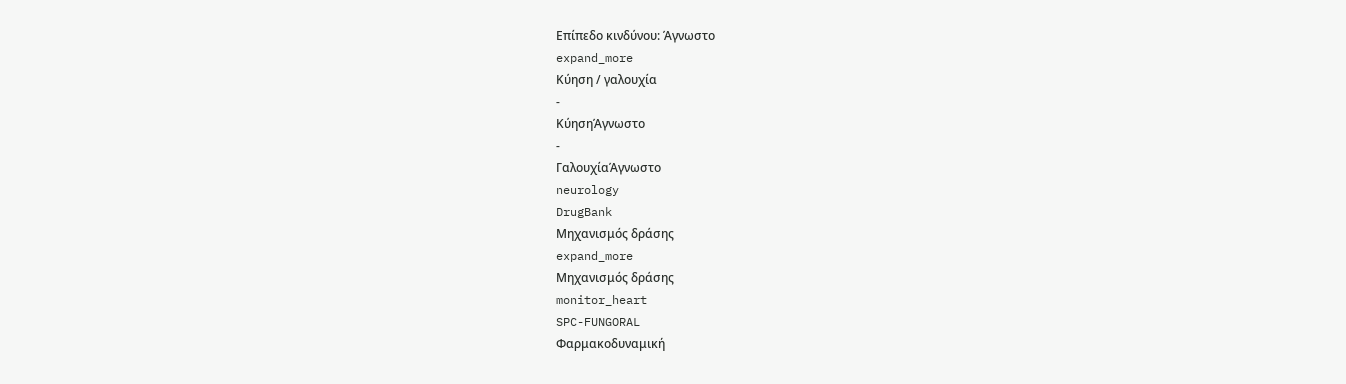Επίπεδο κινδύνου: Άγνωστο
expand_more
Κύηση / γαλουχία
-
ΚύησηΆγνωστο
-
ΓαλουχίαΆγνωστο
neurology
DrugBank
Μηχανισμός δράσης
expand_more
Μηχανισμός δράσης
monitor_heart
SPC-FUNGORAL
Φαρμακοδυναμική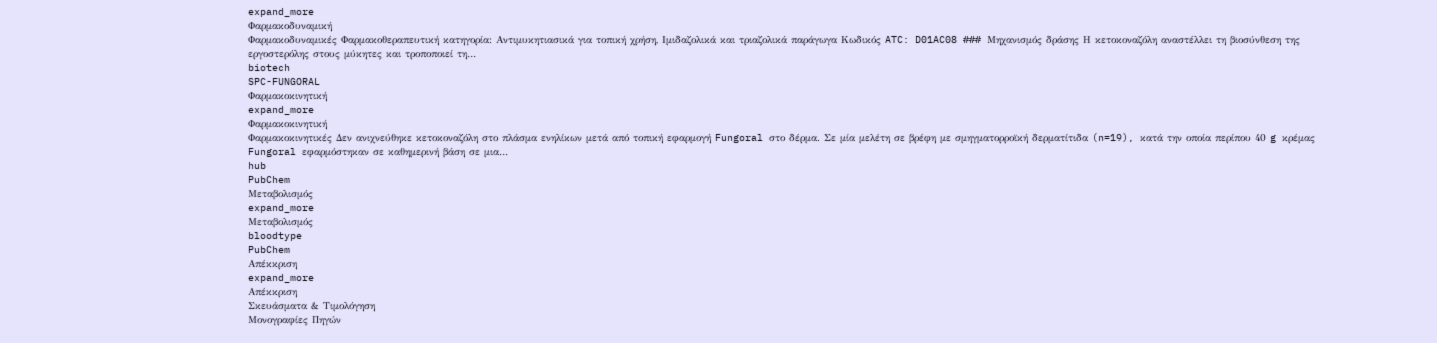expand_more
Φαρμακοδυναμική
Φαρμακοδυναμικές Φαρμακοθεραπευτική κατηγορία: Αντιμυκητιασικά για τοπική χρήση, Ιμιδαζολικά και τριαζολικά παράγωγα Κωδικός ATC: D01AC08 ### Μηχανισμός δράσης Η κετοκοναζόλη αναστέλλει τη βιοσύνθεση της εργοστερόλης στους μύκητες και τροποποιεί τη…
biotech
SPC-FUNGORAL
Φαρμακοκινητική
expand_more
Φαρμακοκινητική
Φαρμακοκινητικές Δεν ανιχνεύθηκε κετοκοναζόλη στο πλάσμα ενηλίκων μετά από τοπική εφαρμογή Fungoral στο δέρμα. Σε μία μελέτη σε βρέφη με σμηγματορροϊκή δερματίτιδα (n=19), κατά την οποία περίπου 40 g κρέμας Fungoral εφαρμόστηκαν σε καθημερινή βάση σε μια…
hub
PubChem
Μεταβολισμός
expand_more
Μεταβολισμός
bloodtype
PubChem
Απέκκριση
expand_more
Απέκκριση
Σκευάσματα & Τιμολόγηση
Μονογραφίες Πηγών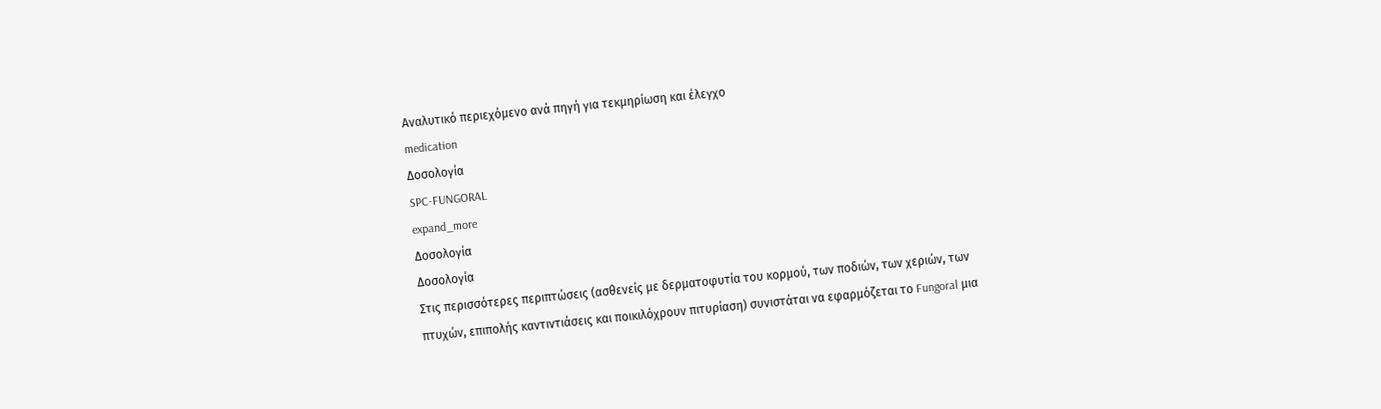Αναλυτικό περιεχόμενο ανά πηγή για τεκμηρίωση και έλεγχο
medication
Δοσολογία
SPC-FUNGORAL
expand_more
Δοσολογία
Δοσολογία
Στις περισσότερες περιπτώσεις (ασθενείς με δερματοφυτία του κορμού, των ποδιών, των χεριών, των πτυχών, επιπολής καντιντιάσεις και ποικιλόχρουν πιτυρίαση) συνιστάται να εφαρμόζεται το Fungoral μια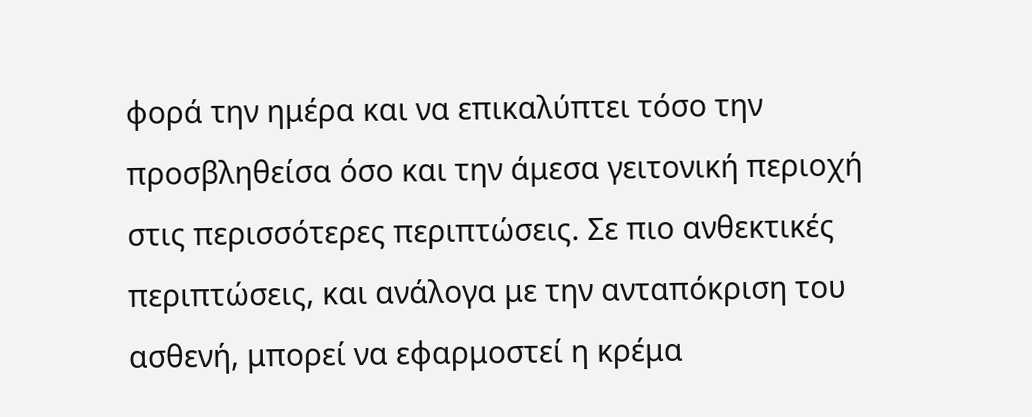φορά την ημέρα και να επικαλύπτει τόσο την προσβληθείσα όσο και την άμεσα γειτονική περιοχή στις περισσότερες περιπτώσεις. Σε πιο ανθεκτικές περιπτώσεις, και ανάλογα με την ανταπόκριση του ασθενή, μπορεί να εφαρμοστεί η κρέμα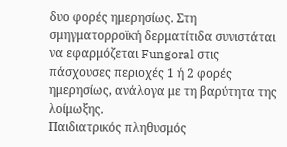δυο φορές ημερησίως. Στη σμηγματορροϊκή δερματίτιδα συνιστάται να εφαρμόζεται Fungoral στις πάσχουσες περιοχές 1 ή 2 φορές ημερησίως, ανάλογα με τη βαρύτητα της λοίμωξης.
Παιδιατρικός πληθυσμός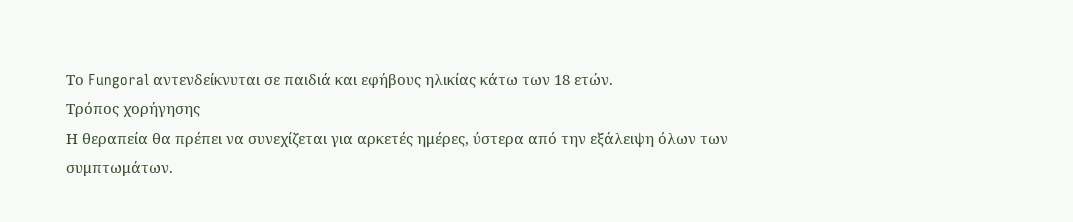Το Fungoral αντενδείκνυται σε παιδιά και εφήβους ηλικίας κάτω των 18 ετών.
Τρόπος χορήγησης
Η θεραπεία θα πρέπει να συνεχίζεται για αρκετές ημέρες, ύστερα από την εξάλειψη όλων των συμπτωμάτων.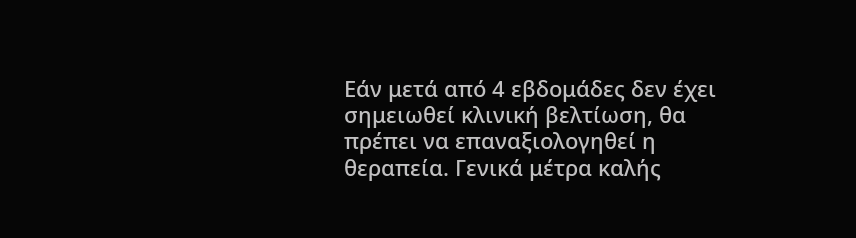Εάν μετά από 4 εβδομάδες δεν έχει σημειωθεί κλινική βελτίωση, θα πρέπει να επαναξιολογηθεί η θεραπεία. Γενικά μέτρα καλής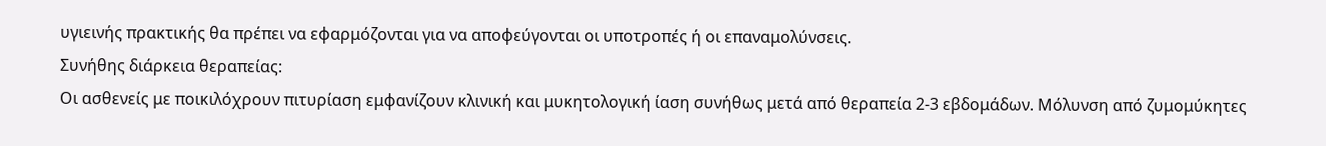υγιεινής πρακτικής θα πρέπει να εφαρμόζονται για να αποφεύγονται οι υποτροπές ή οι επαναμολύνσεις.
Συνήθης διάρκεια θεραπείας:
Οι ασθενείς με ποικιλόχρουν πιτυρίαση εμφανίζουν κλινική και μυκητολογική ίαση συνήθως μετά από θεραπεία 2-3 εβδομάδων. Μόλυνση από ζυμομύκητες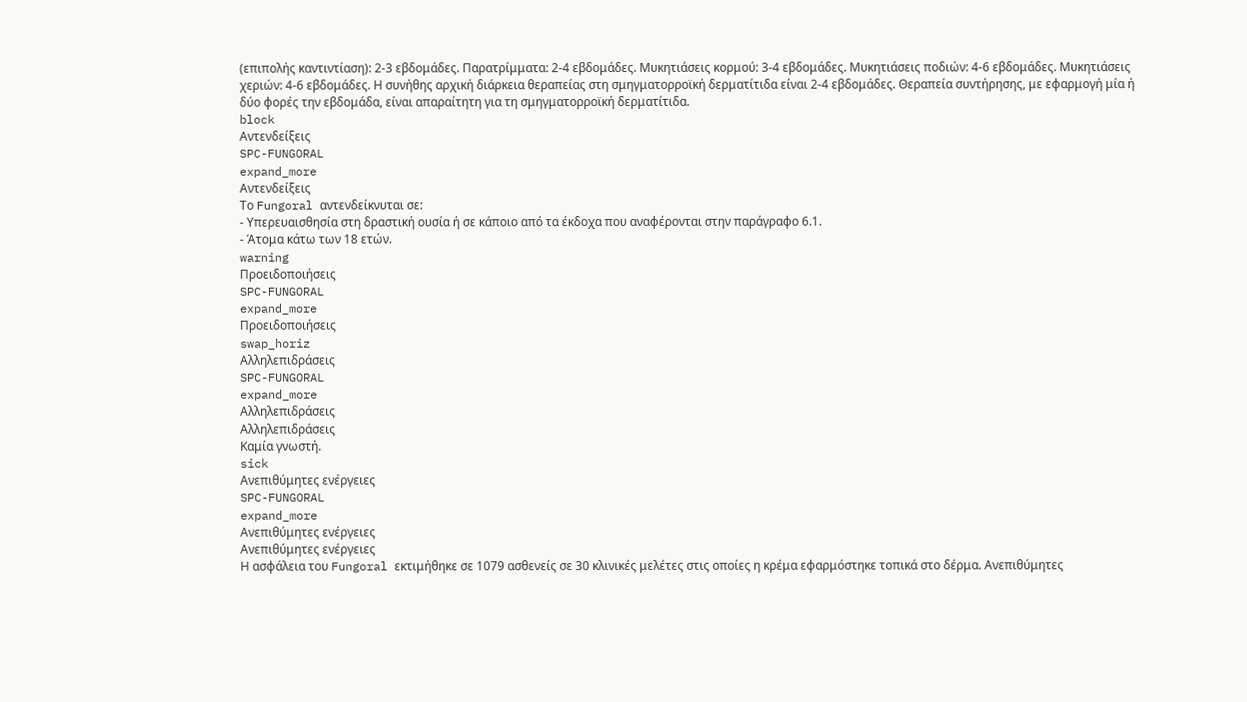(επιπολής καντιντίαση): 2-3 εβδομάδες. Παρατρίμματα: 2-4 εβδομάδες. Μυκητιάσεις κορμού: 3-4 εβδομάδες. Μυκητιάσεις ποδιών: 4-6 εβδομάδες. Μυκητιάσεις χεριών: 4-6 εβδομάδες. Η συνήθης αρχική διάρκεια θεραπείας στη σμηγματορροϊκή δερματίτιδα είναι 2-4 εβδομάδες. Θεραπεία συντήρησης, με εφαρμογή μία ή δύο φορές την εβδομάδα, είναι απαραίτητη για τη σμηγματορροϊκή δερματίτιδα.
block
Αντενδείξεις
SPC-FUNGORAL
expand_more
Αντενδείξεις
Το Fungoral αντενδείκνυται σε:
- Υπερευαισθησία στη δραστική ουσία ή σε κάποιο από τα έκδοχα που αναφέρονται στην παράγραφο 6.1.
- Άτομα κάτω των 18 ετών.
warning
Προειδοποιήσεις
SPC-FUNGORAL
expand_more
Προειδοποιήσεις
swap_horiz
Αλληλεπιδράσεις
SPC-FUNGORAL
expand_more
Αλληλεπιδράσεις
Αλληλεπιδράσεις
Καμία γνωστή.
sick
Ανεπιθύμητες ενέργειες
SPC-FUNGORAL
expand_more
Ανεπιθύμητες ενέργειες
Ανεπιθύμητες ενέργειες
Η ασφάλεια του Fungoral εκτιμήθηκε σε 1079 ασθενείς σε 30 κλινικές μελέτες στις οποίες η κρέμα εφαρμόστηκε τοπικά στο δέρμα. Ανεπιθύμητες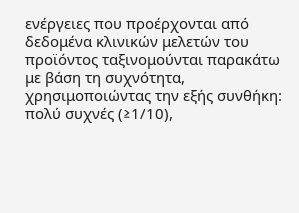ενέργειες που προέρχονται από δεδομένα κλινικών μελετών του προϊόντος ταξινομούνται παρακάτω με βάση τη συχνότητα, χρησιμοποιώντας την εξής συνθήκη: πολύ συχνές (≥1/10),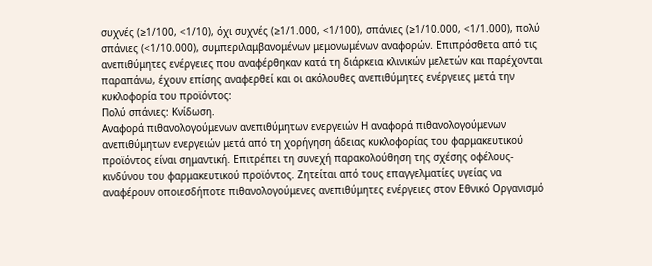συχνές (≥1/100, <1/10), όχι συχνές (≥1/1.000, <1/100), σπάνιες (≥1/10.000, <1/1.000), πολύ σπάνιες (<1/10.000), συμπεριλαμβανομένων μεμονωμένων αναφορών. Επιπρόσθετα από τις ανεπιθύμητες ενέργειες που αναφέρθηκαν κατά τη διάρκεια κλινικών μελετών και παρέχονται παραπάνω, έχουν επίσης αναφερθεί και οι ακόλουθες ανεπιθύμητες ενέργειες μετά την κυκλοφορία του προϊόντος:
Πολύ σπάνιες: Κνίδωση.
Αναφορά πιθανολογούμενων ανεπιθύμητων ενεργειών Η αναφορά πιθανολογούμενων ανεπιθύμητων ενεργειών μετά από τη χορήγηση άδειας κυκλοφορίας του φαρμακευτικού προϊόντος είναι σημαντική. Επιτρέπει τη συνεχή παρακολούθηση της σχέσης οφέλους-κινδύνου του φαρμακευτικού προϊόντος. Ζητείται από τους επαγγελματίες υγείας να αναφέρουν οποιεσδήποτε πιθανολογούμενες ανεπιθύμητες ενέργειες στον Εθνικό Οργανισμό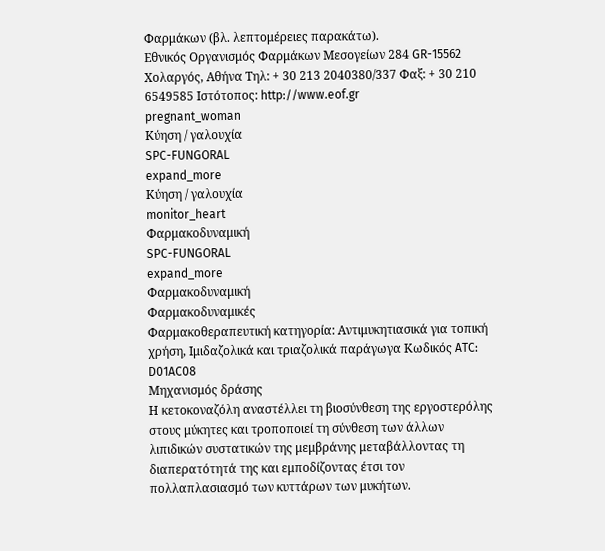Φαρμάκων (βλ. λεπτομέρειες παρακάτω).
Εθνικός Οργανισμός Φαρμάκων Μεσογείων 284 GR-15562 Χολαργός, Αθήνα Τηλ: + 30 213 2040380/337 Φαξ: + 30 210 6549585 Ιστότοπος: http://www.eof.gr
pregnant_woman
Κύηση / γαλουχία
SPC-FUNGORAL
expand_more
Κύηση / γαλουχία
monitor_heart
Φαρμακοδυναμική
SPC-FUNGORAL
expand_more
Φαρμακοδυναμική
Φαρμακοδυναμικές
Φαρμακοθεραπευτική κατηγορία: Αντιμυκητιασικά για τοπική χρήση, Ιμιδαζολικά και τριαζολικά παράγωγα Κωδικός ATC: D01AC08
Μηχανισμός δράσης
Η κετοκοναζόλη αναστέλλει τη βιοσύνθεση της εργοστερόλης στους μύκητες και τροποποιεί τη σύνθεση των άλλων λιπιδικών συστατικών της μεμβράνης μεταβάλλοντας τη διαπερατότητά της και εμποδίζοντας έτσι τον πολλαπλασιασμό των κυττάρων των μυκήτων.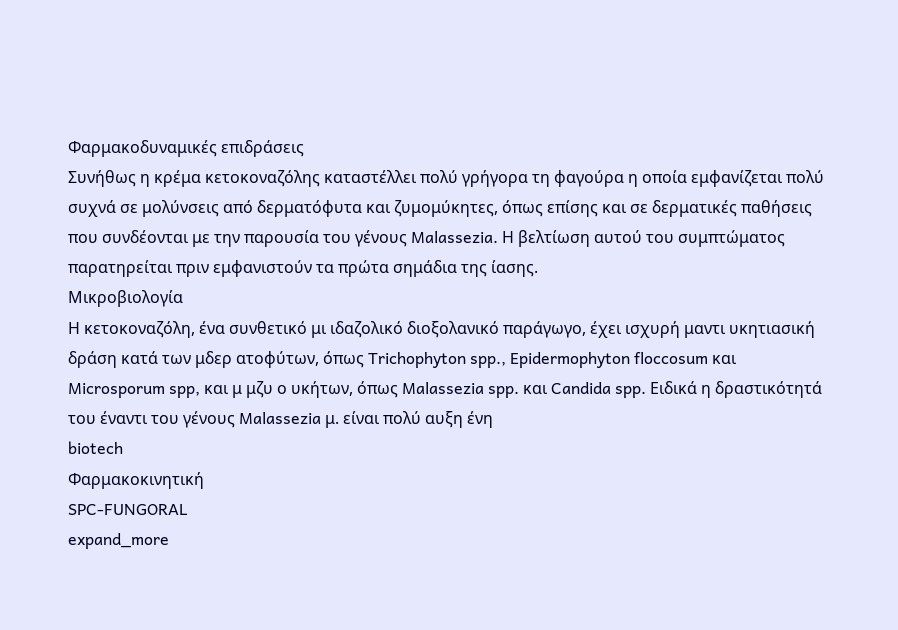Φαρμακοδυναμικές επιδράσεις
Συνήθως η κρέμα κετοκοναζόλης καταστέλλει πολύ γρήγορα τη φαγούρα η οποία εμφανίζεται πολύ συχνά σε μολύνσεις από δερματόφυτα και ζυμομύκητες, όπως επίσης και σε δερματικές παθήσεις που συνδέονται με την παρουσία του γένους Malassezia. Η βελτίωση αυτού του συμπτώματος παρατηρείται πριν εμφανιστούν τα πρώτα σημάδια της ίασης.
Μικροβιολογία
Η κετοκοναζόλη, ένα συνθετικό μι ιδαζολικό διοξολανικό παράγωγο, έχει ισχυρή μαντι υκητιασική δράση κατά των μδερ ατοφύτων, όπως Trichophyton spp., Epidermophyton floccosum και Microsporum spp, και μ μζυ ο υκήτων, όπως Malassezia spp. και Candida spp. Ειδικά η δραστικότητά του έναντι του γένους Malassezia μ. είναι πολύ αυξη ένη
biotech
Φαρμακοκινητική
SPC-FUNGORAL
expand_more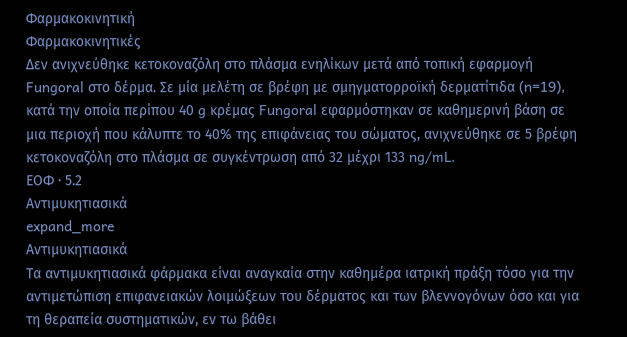Φαρμακοκινητική
Φαρμακοκινητικές
Δεν ανιχνεύθηκε κετοκοναζόλη στο πλάσμα ενηλίκων μετά από τοπική εφαρμογή Fungoral στο δέρμα. Σε μία μελέτη σε βρέφη με σμηγματορροϊκή δερματίτιδα (n=19), κατά την οποία περίπου 40 g κρέμας Fungoral εφαρμόστηκαν σε καθημερινή βάση σε μια περιοχή που κάλυπτε το 40% της επιφάνειας του σώματος, ανιχνεύθηκε σε 5 βρέφη κετοκοναζόλη στο πλάσμα σε συγκέντρωση από 32 μέχρι 133 ng/mL.
ΕΟΦ · 5.2
Aντιμυκητιασικά
expand_more
Aντιμυκητιασικά
Tα αντιμυκητιασικά φάρμακα είναι αναγκαία στην καθημέρα ιατρική πράξη τόσο για την αντιμετώπιση επιφανειακών λοιμώξεων του δέρματος και των βλεννογόνων όσο και για τη θεραπεία συστηματικών, εν τω βάθει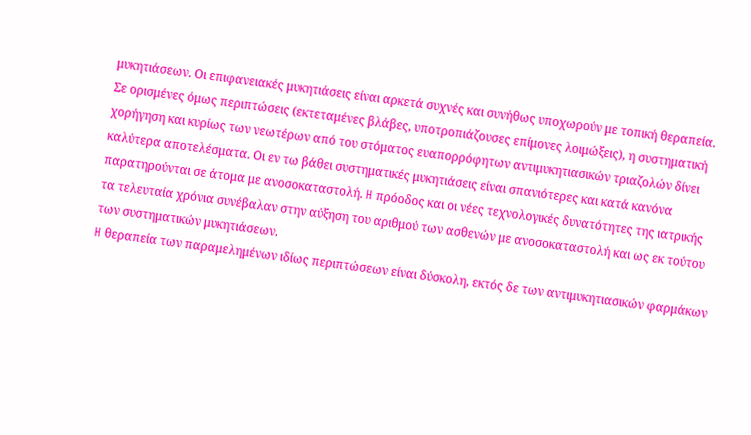μυκητιάσεων. Oι επιφανειακές μυκητιάσεις είναι αρκετά συχνές και συνήθως υποχωρούν με τοπική θεραπεία. Σε ορισμένες όμως περιπτώσεις (εκτεταμένες βλάβες, υποτροπιάζουσες επίμονες λοιμώξεις), η συστηματική χορήγηση και κυρίως των νεωτέρων από του στόματος ευαπορρόφητων αντιμυκητιασικών τριαζολών δίνει καλύτερα αποτελέσματα. Oι εν τω βάθει συστηματικές μυκητιάσεις είναι σπανιότερες και κατά κανόνα παρατηρούνται σε άτομα με ανοσοκαταστολή. H πρόοδος και οι νέες τεχνολογικές δυνατότητες της ιατρικής τα τελευταία χρόνια συνέβαλαν στην αύξηση του αριθμού των ασθενών με ανοσοκαταστολή και ως εκ τούτου των συστηματικών μυκητιάσεων.
H θεραπεία των παραμελημένων ιδίως περιπτώσεων είναι δύσκολη, εκτός δε των αντιμυκητιασικών φαρμάκων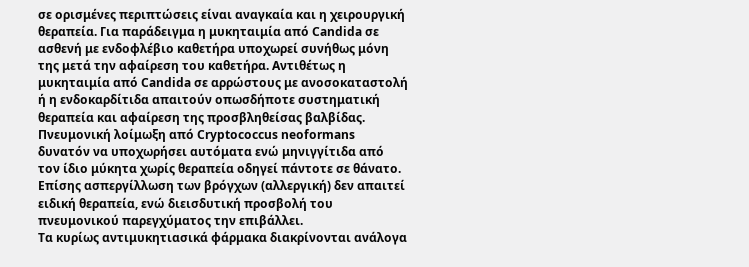σε ορισμένες περιπτώσεις είναι αναγκαία και η χειρουργική θεραπεία. Για παράδειγμα η μυκηταιμία από Candida σε ασθενή με ενδοφλέβιο καθετήρα υποχωρεί συνήθως μόνη της μετά την αφαίρεση του καθετήρα. Aντιθέτως η μυκηταιμία από Candida σε αρρώστους με ανοσοκαταστολή ή η ενδοκαρδίτιδα απαιτούν οπωσδήποτε συστηματική θεραπεία και αφαίρεση της προσβληθείσας βαλβίδας. Πνευμονική λοίμωξη από Cryptococcus neoformans δυνατόν να υποχωρήσει αυτόματα ενώ μηνιγγίτιδα από τον ίδιο μύκητα χωρίς θεραπεία οδηγεί πάντοτε σε θάνατο. Eπίσης ασπεργίλλωση των βρόγχων (αλλεργική) δεν απαιτεί ειδική θεραπεία, ενώ διεισδυτική προσβολή του πνευμονικού παρεγχύματος την επιβάλλει.
Tα κυρίως αντιμυκητιασικά φάρμακα διακρίνονται ανάλογα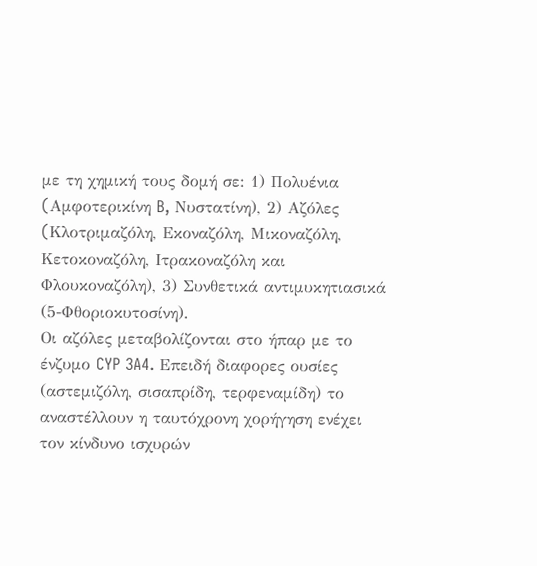με τη χημική τους δομή σε: 1) Πολυένια (Aμφοτερικίνη B, Nυστατίνη), 2) Aζόλες (Kλοτριμαζόλη, Eκοναζόλη, Mικοναζόλη, Kετοκοναζόλη, Iτρακοναζόλη και Φλουκοναζόλη), 3) Συνθετικά αντιμυκητιασικά (5-Φθοριοκυτοσίνη).
Oι αζόλες μεταβολίζονται στο ήπαρ με το ένζυμο CYP 3A4. Eπειδή διαφορες ουσίες (αστεμιζόλη, σισαπρίδη, τερφεναμίδη) το αναστέλλουν η ταυτόχρονη χορήγηση ενέχει τον κίνδυνο ισχυρών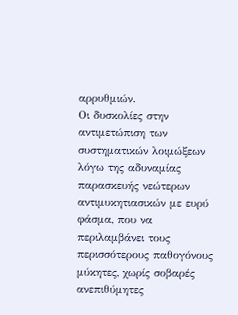αρρυθμιών.
Oι δυσκολίες στην αντιμετώπιση των συστηματικών λοιμώξεων λόγω της αδυναμίας παρασκευής νεώτερων αντιμυκητιασικών με ευρύ φάσμα, που να περιλαμβάνει τους περισσότερους παθογόνους μύκητες, χωρίς σοβαρές ανεπιθύμητες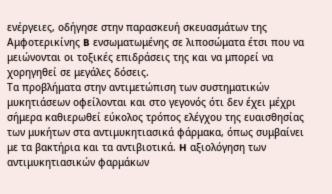ενέργειες, οδήγησε στην παρασκευή σκευασμάτων της Aμφοτερικίνης B ενσωματωμένης σε λιποσώματα έτσι που να μειώνονται οι τοξικές επιδράσεις της και να μπορεί να χορηγηθεί σε μεγάλες δόσεις.
Tα προβλήματα στην αντιμετώπιση των συστηματικών μυκητιάσεων οφείλονται και στο γεγονός ότι δεν έχει μέχρι σήμερα καθιερωθεί εύκολος τρόπος ελέγχου της ευαισθησίας των μυκήτων στα αντιμυκητιασικά φάρμακα, όπως συμβαίνει με τα βακτήρια και τα αντιβιοτικά. H αξιολόγηση των αντιμυκητιασικών φαρμάκων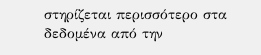στηρίζεται περισσότερο στα δεδομένα από την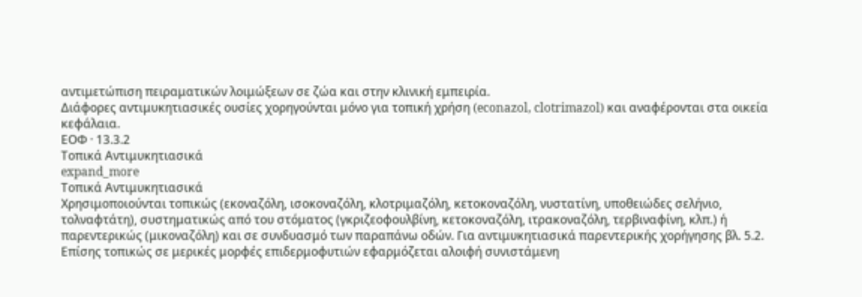αντιμετώπιση πειραματικών λοιμώξεων σε ζώα και στην κλινική εμπειρία.
Διάφορες αντιμυκητιασικές ουσίες χορηγούνται μόνο για τοπική χρήση (econazol, clotrimazol) και αναφέρονται στα οικεία κεφάλαια.
ΕΟΦ · 13.3.2
Τοπικά Aντιμυκητιασικά
expand_more
Τοπικά Aντιμυκητιασικά
Xρησιμοποιούνται τοπικώς (εκοναζόλη, ισοκοναζόλη, κλοτριμαζόλη, κετοκοναζόλη, νυστατίνη, υποθειώδες σελήνιο, τολναφτάτη), συστηματικώς από του στόματος (γκριζεοφουλβίνη, κετοκοναζόλη, ιτρακοναζόλη, τερβιναφίνη, κλπ.) ή παρεντερικώς (μικοναζόλη) και σε συνδυασμό των παραπάνω οδών. Για αντιμυκητιασικά παρεντερικής χορήγησης βλ. 5.2. Eπίσης τοπικώς σε μερικές μορφές επιδερμοφυτιών εφαρμόζεται αλοιφή συνιστάμενη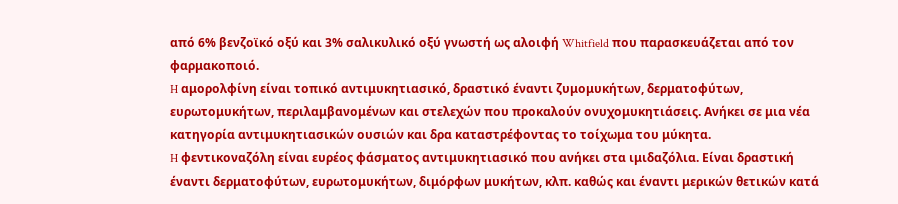από 6% βενζοϊκό οξύ και 3% σαλικυλικό οξύ γνωστή ως αλοιφή Whitfield που παρασκευάζεται από τον φαρμακοποιό.
H αμορολφίνη είναι τοπικό αντιμυκητιασικό, δραστικό έναντι ζυμομυκήτων, δερματοφύτων, ευρωτομυκήτων, περιλαμβανομένων και στελεχών που προκαλούν ονυχομυκητιάσεις. Aνήκει σε μια νέα κατηγορία αντιμυκητιασικών ουσιών και δρα καταστρέφοντας το τοίχωμα του μύκητα.
H φεντικοναζόλη είναι ευρέος φάσματος αντιμυκητιασικό που ανήκει στα ιμιδαζόλια. Eίναι δραστική έναντι δερματοφύτων, ευρωτομυκήτων, διμόρφων μυκήτων, κλπ. καθώς και έναντι μερικών θετικών κατά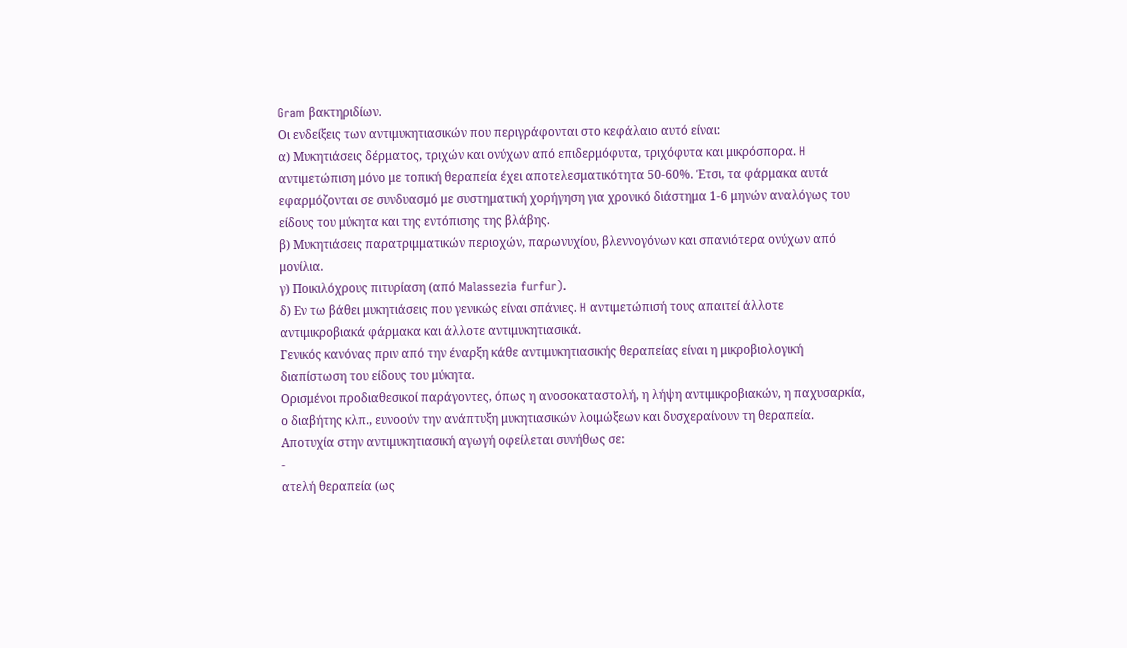Gram βακτηριδίων.
Oι ενδείξεις των αντιμυκητιασικών που περιγράφονται στο κεφάλαιο αυτό είναι:
α) Mυκητιάσεις δέρματος, τριχών και ονύχων από επιδερμόφυτα, τριχόφυτα και μικρόσπορα. H αντιμετώπιση μόνο με τοπική θεραπεία έχει αποτελεσματικότητα 50-60%. Έτσι, τα φάρμακα αυτά εφαρμόζονται σε συνδυασμό με συστηματική χορήγηση για χρονικό διάστημα 1-6 μηνών αναλόγως του είδους του μύκητα και της εντόπισης της βλάβης.
β) Mυκητιάσεις παρατριμματικών περιοχών, παρωνυχίου, βλεννογόνων και σπανιότερα ονύχων από μονίλια.
γ) Ποικιλόχρους πιτυρίαση (από Malassezia furfur).
δ) Eν τω βάθει μυκητιάσεις που γενικώς είναι σπάνιες. H αντιμετώπισή τους απαιτεί άλλοτε αντιμικροβιακά φάρμακα και άλλοτε αντιμυκητιασικά.
Γενικός κανόνας πριν από την έναρξη κάθε αντιμυκητιασικής θεραπείας είναι η μικροβιολογική διαπίστωση του είδους του μύκητα.
Oρισμένοι προδιαθεσικοί παράγοντες, όπως η ανοσοκαταστολή, η λήψη αντιμικροβιακών, η παχυσαρκία, ο διαβήτης κλπ., ευνοούν την ανάπτυξη μυκητιασικών λοιμώξεων και δυσχεραίνουν τη θεραπεία.
Aποτυχία στην αντιμυκητιασική αγωγή οφείλεται συνήθως σε:
-
ατελή θεραπεία (ως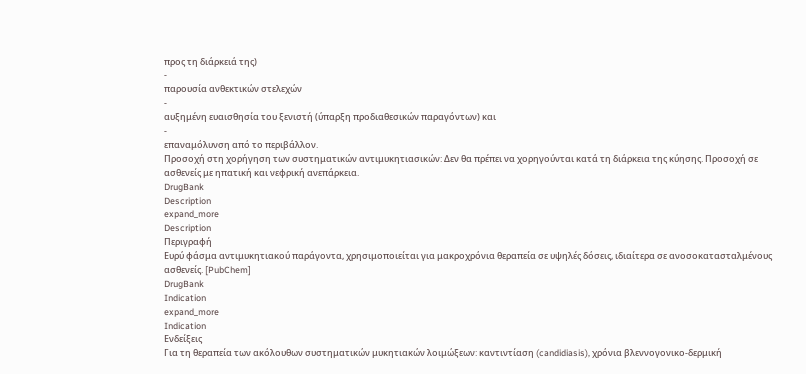προς τη διάρκειά της)
-
παρουσία ανθεκτικών στελεχών
-
αυξημένη ευαισθησία του ξενιστή (ύπαρξη προδιαθεσικών παραγόντων) και
-
επαναμόλυνση από το περιβάλλον.
Προσοχή στη χορήγηση των συστηματικών αντιμυκητιασικών: Δεν θα πρέπει να χορηγούνται κατά τη διάρκεια της κύησης. Προσοχή σε ασθενείς με ηπατική και νεφρική ανεπάρκεια.
DrugBank
Description
expand_more
Description
Περιγραφή
Ευρύ φάσμα αντιμυκητιακού παράγοντα, χρησιμοποιείται για μακροχρόνια θεραπεία σε υψηλές δόσεις, ιδιαίτερα σε ανοσοκατασταλμένους ασθενείς. [PubChem]
DrugBank
Indication
expand_more
Indication
Ενδείξεις
Για τη θεραπεία των ακόλουθων συστηματικών μυκητιακών λοιμώξεων: καντιντίαση (candidiasis), χρόνια βλεννογονικο-δερμική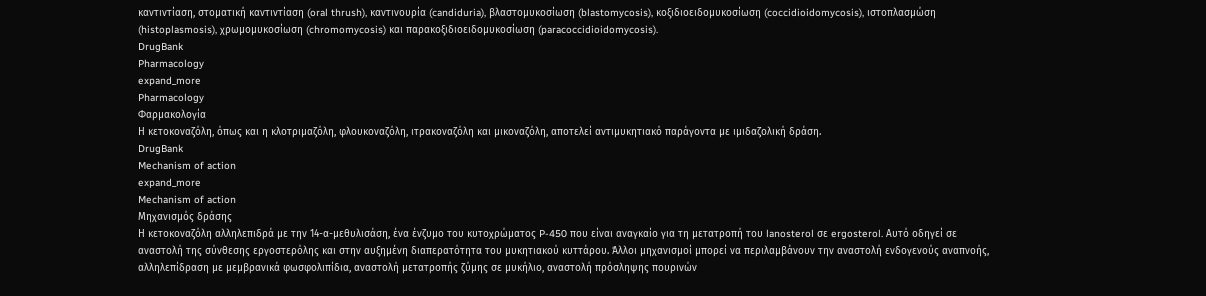καντιντίαση, στοματική καντιντίαση (oral thrush), καντινουρία (candiduria), βλαστομυκοσίωση (blastomycosis), κοξιδιοειδομυκοσίωση (coccidioidomycosis), ιστοπλασμώση (histoplasmosis), χρωμομυκοσίωση (chromomycosis) και παρακοξιδιοειδομυκοσίωση (paracoccidioidomycosis).
DrugBank
Pharmacology
expand_more
Pharmacology
Φαρμακολογία
Η κετοκοναζόλη, όπως και η κλοτριμαζόλη, φλουκοναζόλη, ιτρακοναζόλη και μικοναζόλη, αποτελεί αντιμυκητιακό παράγοντα με ιμιδαζολική δράση.
DrugBank
Mechanism of action
expand_more
Mechanism of action
Μηχανισμός δράσης
Η κετοκοναζόλη αλληλεπιδρά με την 14-α-μεθυλισάση, ένα ένζυμο του κυτοχρώματος P-450 που είναι αναγκαίο για τη μετατροπή του lanosterol σε ergosterol. Αυτό οδηγεί σε αναστολή της σύνθεσης εργοστερόλης και στην αυξημένη διαπερατότητα του μυκητιακού κυττάρου. Άλλοι μηχανισμοί μπορεί να περιλαμβάνουν την αναστολή ενδογενούς αναπνοής, αλληλεπίδραση με μεμβρανικά φωσφολιπίδια, αναστολή μετατροπής ζύμης σε μυκήλιο, αναστολή πρόσληψης πουρινών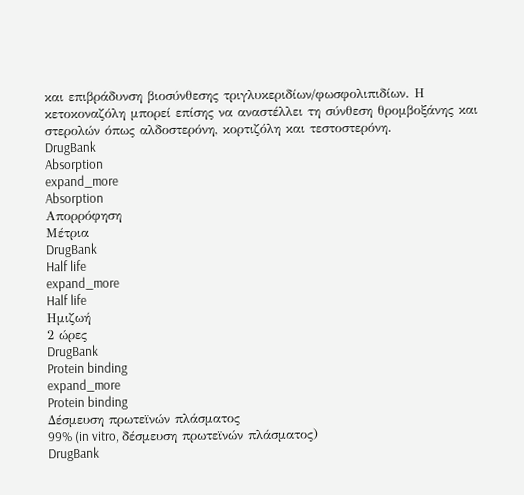και επιβράδυνση βιοσύνθεσης τριγλυκεριδίων/φωσφολιπιδίων. Η κετοκοναζόλη μπορεί επίσης να αναστέλλει τη σύνθεση θρομβοξάνης και στερολών όπως αλδοστερόνη, κορτιζόλη και τεστοστερόνη.
DrugBank
Absorption
expand_more
Absorption
Απορρόφηση
Μέτρια
DrugBank
Half life
expand_more
Half life
Ημιζωή
2 ώρες
DrugBank
Protein binding
expand_more
Protein binding
Δέσμευση πρωτεϊνών πλάσματος
99% (in vitro, δέσμευση πρωτεϊνών πλάσματος)
DrugBank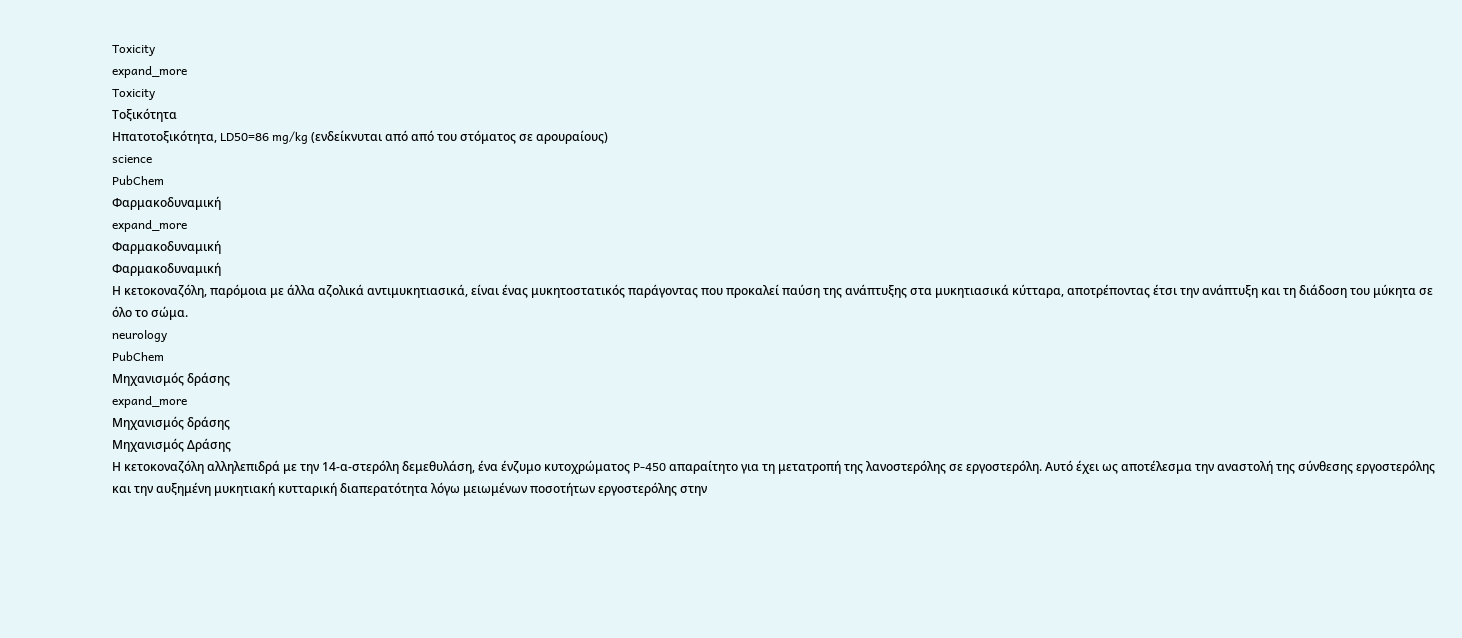Toxicity
expand_more
Toxicity
Τοξικότητα
Ηπατοτοξικότητα, LD50=86 mg/kg (ενδείκνυται από από του στόματος σε αρουραίους)
science
PubChem
Φαρμακοδυναμική
expand_more
Φαρμακοδυναμική
Φαρμακοδυναμική
Η κετοκοναζόλη, παρόμοια με άλλα αζολικά αντιμυκητιασικά, είναι ένας μυκητοστατικός παράγοντας που προκαλεί παύση της ανάπτυξης στα μυκητιασικά κύτταρα, αποτρέποντας έτσι την ανάπτυξη και τη διάδοση του μύκητα σε όλο το σώμα.
neurology
PubChem
Μηχανισμός δράσης
expand_more
Μηχανισμός δράσης
Μηχανισμός Δράσης
Η κετοκοναζόλη αλληλεπιδρά με την 14-α-στερόλη δεμεθυλάση, ένα ένζυμο κυτοχρώματος P-450 απαραίτητο για τη μετατροπή της λανοστερόλης σε εργοστερόλη. Αυτό έχει ως αποτέλεσμα την αναστολή της σύνθεσης εργοστερόλης και την αυξημένη μυκητιακή κυτταρική διαπερατότητα λόγω μειωμένων ποσοτήτων εργοστερόλης στην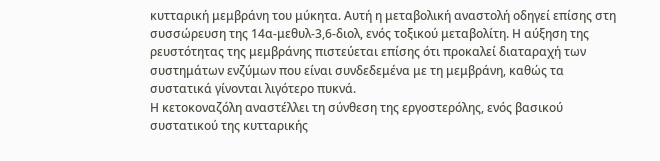κυτταρική μεμβράνη του μύκητα. Αυτή η μεταβολική αναστολή οδηγεί επίσης στη συσσώρευση της 14α-μεθυλ-3,6-διολ, ενός τοξικού μεταβολίτη. Η αύξηση της ρευστότητας της μεμβράνης πιστεύεται επίσης ότι προκαλεί διαταραχή των συστημάτων ενζύμων που είναι συνδεδεμένα με τη μεμβράνη, καθώς τα συστατικά γίνονται λιγότερο πυκνά.
Η κετοκοναζόλη αναστέλλει τη σύνθεση της εργοστερόλης, ενός βασικού συστατικού της κυτταρικής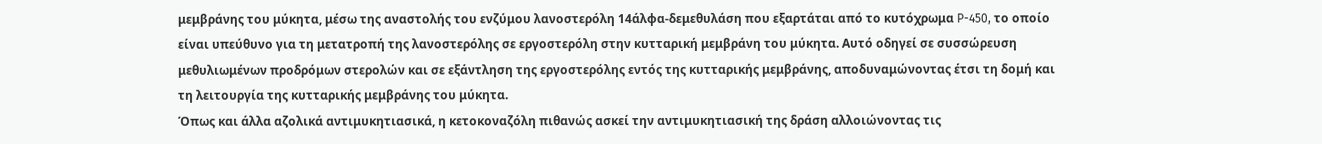μεμβράνης του μύκητα, μέσω της αναστολής του ενζύμου λανοστερόλη 14άλφα-δεμεθυλάση που εξαρτάται από το κυτόχρωμα P-450, το οποίο είναι υπεύθυνο για τη μετατροπή της λανοστερόλης σε εργοστερόλη στην κυτταρική μεμβράνη του μύκητα. Αυτό οδηγεί σε συσσώρευση μεθυλιωμένων προδρόμων στερολών και σε εξάντληση της εργοστερόλης εντός της κυτταρικής μεμβράνης, αποδυναμώνοντας έτσι τη δομή και τη λειτουργία της κυτταρικής μεμβράνης του μύκητα.
Όπως και άλλα αζολικά αντιμυκητιασικά, η κετοκοναζόλη πιθανώς ασκεί την αντιμυκητιασική της δράση αλλοιώνοντας τις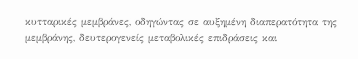κυτταρικές μεμβράνες, οδηγώντας σε αυξημένη διαπερατότητα της μεμβράνης, δευτερογενείς μεταβολικές επιδράσεις και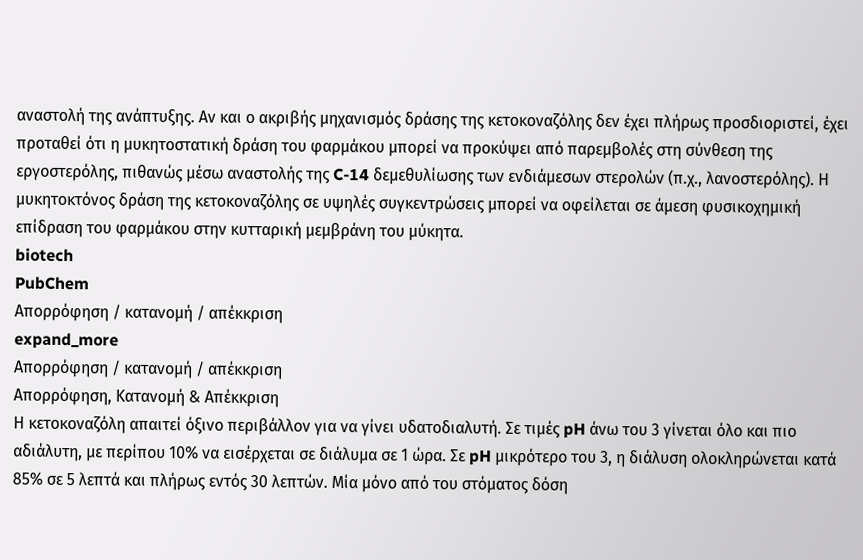αναστολή της ανάπτυξης. Αν και ο ακριβής μηχανισμός δράσης της κετοκοναζόλης δεν έχει πλήρως προσδιοριστεί, έχει προταθεί ότι η μυκητοστατική δράση του φαρμάκου μπορεί να προκύψει από παρεμβολές στη σύνθεση της εργοστερόλης, πιθανώς μέσω αναστολής της C-14 δεμεθυλίωσης των ενδιάμεσων στερολών (π.χ., λανοστερόλης). Η μυκητοκτόνος δράση της κετοκοναζόλης σε υψηλές συγκεντρώσεις μπορεί να οφείλεται σε άμεση φυσικοχημική επίδραση του φαρμάκου στην κυτταρική μεμβράνη του μύκητα.
biotech
PubChem
Απορρόφηση / κατανομή / απέκκριση
expand_more
Απορρόφηση / κατανομή / απέκκριση
Απορρόφηση, Κατανομή & Απέκκριση
Η κετοκοναζόλη απαιτεί όξινο περιβάλλον για να γίνει υδατοδιαλυτή. Σε τιμές pH άνω του 3 γίνεται όλο και πιο αδιάλυτη, με περίπου 10% να εισέρχεται σε διάλυμα σε 1 ώρα. Σε pH μικρότερο του 3, η διάλυση ολοκληρώνεται κατά 85% σε 5 λεπτά και πλήρως εντός 30 λεπτών. Μία μόνο από του στόματος δόση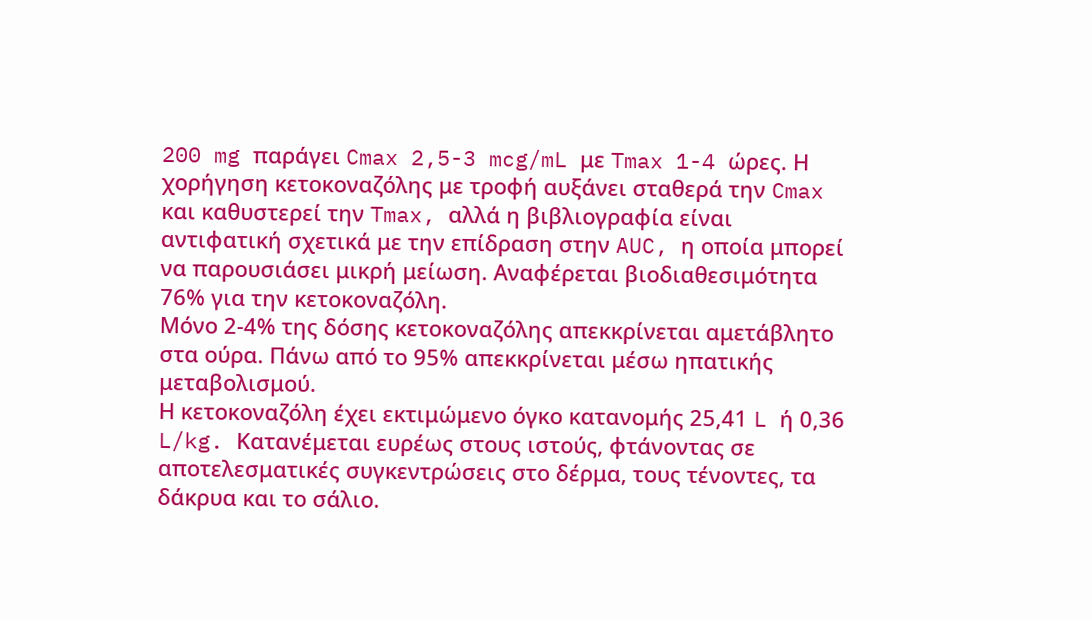200 mg παράγει Cmax 2,5-3 mcg/mL με Tmax 1-4 ώρες. Η χορήγηση κετοκοναζόλης με τροφή αυξάνει σταθερά την Cmax και καθυστερεί την Tmax, αλλά η βιβλιογραφία είναι αντιφατική σχετικά με την επίδραση στην AUC, η οποία μπορεί να παρουσιάσει μικρή μείωση. Αναφέρεται βιοδιαθεσιμότητα 76% για την κετοκοναζόλη.
Μόνο 2-4% της δόσης κετοκοναζόλης απεκκρίνεται αμετάβλητο στα ούρα. Πάνω από το 95% απεκκρίνεται μέσω ηπατικής μεταβολισμού.
Η κετοκοναζόλη έχει εκτιμώμενο όγκο κατανομής 25,41 L ή 0,36 L/kg. Κατανέμεται ευρέως στους ιστούς, φτάνοντας σε αποτελεσματικές συγκεντρώσεις στο δέρμα, τους τένοντες, τα δάκρυα και το σάλιο.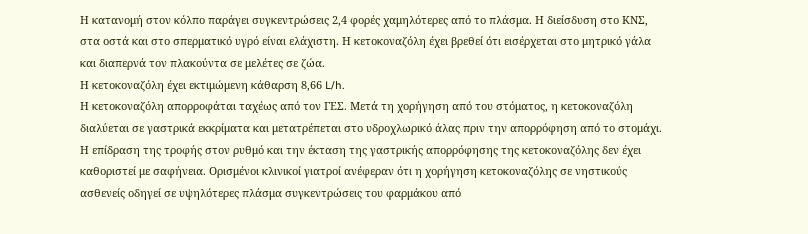Η κατανομή στον κόλπο παράγει συγκεντρώσεις 2,4 φορές χαμηλότερες από το πλάσμα. Η διείσδυση στο ΚΝΣ, στα οστά και στο σπερματικό υγρό είναι ελάχιστη. Η κετοκοναζόλη έχει βρεθεί ότι εισέρχεται στο μητρικό γάλα και διαπερνά τον πλακούντα σε μελέτες σε ζώα.
Η κετοκοναζόλη έχει εκτιμώμενη κάθαρση 8,66 L/h.
Η κετοκοναζόλη απορροφάται ταχέως από τον ΓΕΣ. Μετά τη χορήγηση από του στόματος, η κετοκοναζόλη διαλύεται σε γαστρικά εκκρίματα και μετατρέπεται στο υδροχλωρικό άλας πριν την απορρόφηση από το στομάχι.
Η επίδραση της τροφής στον ρυθμό και την έκταση της γαστρικής απορρόφησης της κετοκοναζόλης δεν έχει καθοριστεί με σαφήνεια. Ορισμένοι κλινικοί γιατροί ανέφεραν ότι η χορήγηση κετοκοναζόλης σε νηστικούς ασθενείς οδηγεί σε υψηλότερες πλάσμα συγκεντρώσεις του φαρμάκου από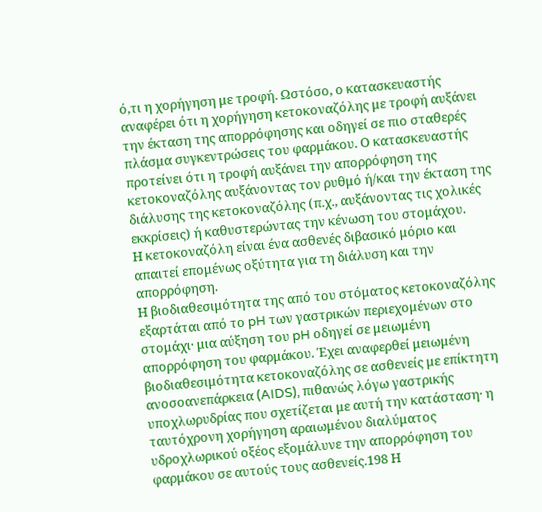ό,τι η χορήγηση με τροφή. Ωστόσο, ο κατασκευαστής αναφέρει ότι η χορήγηση κετοκοναζόλης με τροφή αυξάνει την έκταση της απορρόφησης και οδηγεί σε πιο σταθερές πλάσμα συγκεντρώσεις του φαρμάκου. Ο κατασκευαστής προτείνει ότι η τροφή αυξάνει την απορρόφηση της κετοκοναζόλης αυξάνοντας τον ρυθμό ή/και την έκταση της διάλυσης της κετοκοναζόλης (π.χ., αυξάνοντας τις χολικές εκκρίσεις) ή καθυστερώντας την κένωση του στομάχου.
Η κετοκοναζόλη είναι ένα ασθενές διβασικό μόριο και απαιτεί επομένως οξύτητα για τη διάλυση και την απορρόφηση.
Η βιοδιαθεσιμότητα της από του στόματος κετοκοναζόλης εξαρτάται από το pH των γαστρικών περιεχομένων στο στομάχι· μια αύξηση του pH οδηγεί σε μειωμένη απορρόφηση του φαρμάκου. Έχει αναφερθεί μειωμένη βιοδιαθεσιμότητα κετοκοναζόλης σε ασθενείς με επίκτητη ανοσοανεπάρκεια (AIDS), πιθανώς λόγω γαστρικής υποχλωρυδρίας που σχετίζεται με αυτή την κατάσταση· η ταυτόχρονη χορήγηση αραιωμένου διαλύματος υδροχλωρικού οξέος εξομάλυνε την απορρόφηση του φαρμάκου σε αυτούς τους ασθενείς.198 Η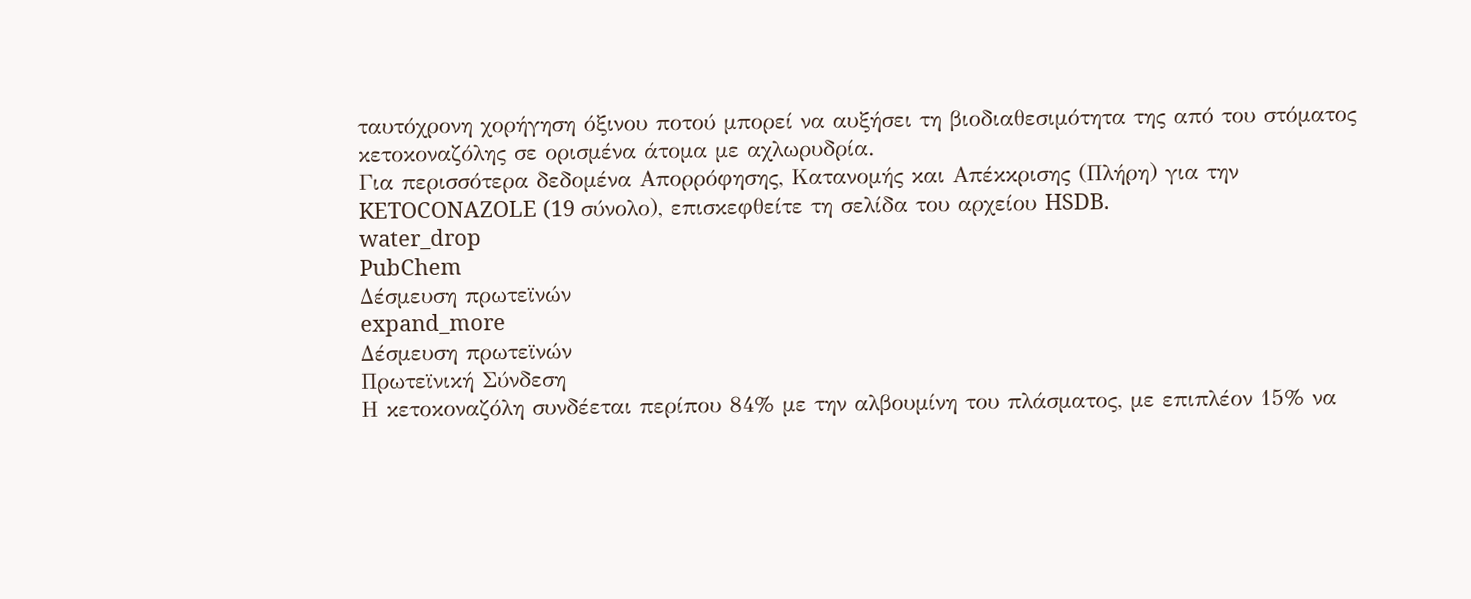ταυτόχρονη χορήγηση όξινου ποτού μπορεί να αυξήσει τη βιοδιαθεσιμότητα της από του στόματος κετοκοναζόλης σε ορισμένα άτομα με αχλωρυδρία.
Για περισσότερα δεδομένα Απορρόφησης, Κατανομής και Απέκκρισης (Πλήρη) για την KETOCONAZOLE (19 σύνολο), επισκεφθείτε τη σελίδα του αρχείου HSDB.
water_drop
PubChem
Δέσμευση πρωτεϊνών
expand_more
Δέσμευση πρωτεϊνών
Πρωτεϊνική Σύνδεση
Η κετοκοναζόλη συνδέεται περίπου 84% με την αλβουμίνη του πλάσματος, με επιπλέον 15% να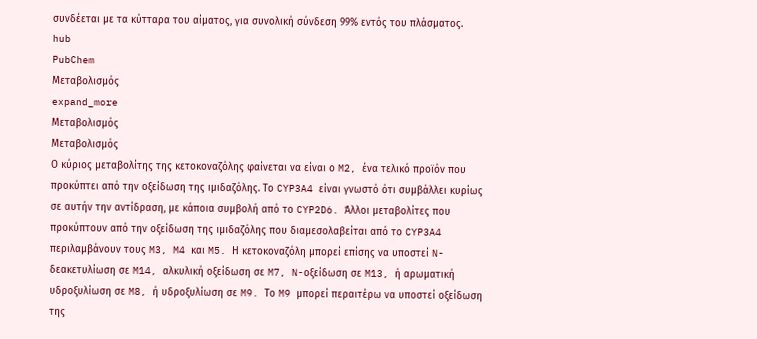συνδέεται με τα κύτταρα του αίματος, για συνολική σύνδεση 99% εντός του πλάσματος.
hub
PubChem
Μεταβολισμός
expand_more
Μεταβολισμός
Μεταβολισμός
Ο κύριος μεταβολίτης της κετοκοναζόλης φαίνεται να είναι ο M2, ένα τελικό προϊόν που προκύπτει από την οξείδωση της ιμιδαζόλης. Το CYP3A4 είναι γνωστό ότι συμβάλλει κυρίως σε αυτήν την αντίδραση, με κάποια συμβολή από το CYP2D6. Άλλοι μεταβολίτες που προκύπτουν από την οξείδωση της ιμιδαζόλης που διαμεσολαβείται από το CYP3A4 περιλαμβάνουν τους M3, M4 και M5. Η κετοκοναζόλη μπορεί επίσης να υποστεί N-δεακετυλίωση σε M14, αλκυλική οξείδωση σε M7, N-οξείδωση σε M13, ή αρωματική υδροξυλίωση σε M8, ή υδροξυλίωση σε M9. Το M9 μπορεί περαιτέρω να υποστεί οξείδωση της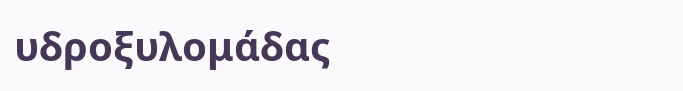υδροξυλομάδας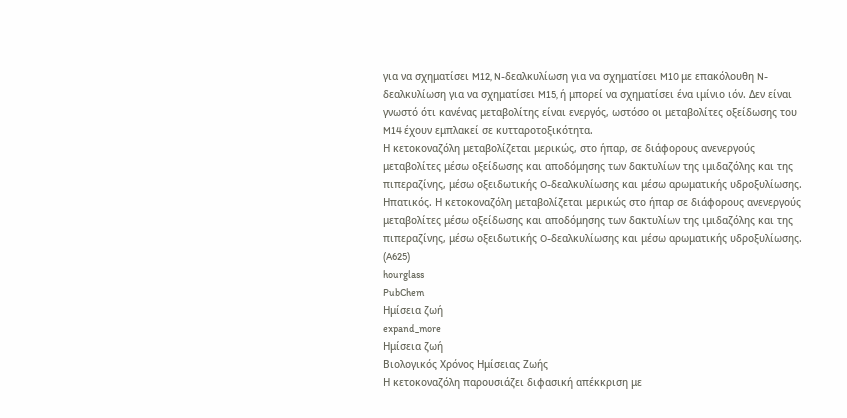για να σχηματίσει M12, N-δεαλκυλίωση για να σχηματίσει M10 με επακόλουθη N-δεαλκυλίωση για να σχηματίσει M15, ή μπορεί να σχηματίσει ένα ιμίνιο ιόν. Δεν είναι γνωστό ότι κανένας μεταβολίτης είναι ενεργός, ωστόσο οι μεταβολίτες οξείδωσης του M14 έχουν εμπλακεί σε κυτταροτοξικότητα.
Η κετοκοναζόλη μεταβολίζεται μερικώς, στο ήπαρ, σε διάφορους ανενεργούς μεταβολίτες μέσω οξείδωσης και αποδόμησης των δακτυλίων της ιμιδαζόλης και της πιπεραζίνης, μέσω οξειδωτικής O-δεαλκυλίωσης και μέσω αρωματικής υδροξυλίωσης.
Ηπατικός. Η κετοκοναζόλη μεταβολίζεται μερικώς στο ήπαρ σε διάφορους ανενεργούς μεταβολίτες μέσω οξείδωσης και αποδόμησης των δακτυλίων της ιμιδαζόλης και της πιπεραζίνης, μέσω οξειδωτικής O-δεαλκυλίωσης και μέσω αρωματικής υδροξυλίωσης. (A625)
hourglass
PubChem
Ημίσεια ζωή
expand_more
Ημίσεια ζωή
Βιολογικός Χρόνος Ημίσειας Ζωής
Η κετοκοναζόλη παρουσιάζει διφασική απέκκριση με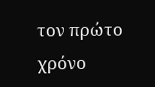τον πρώτο χρόνο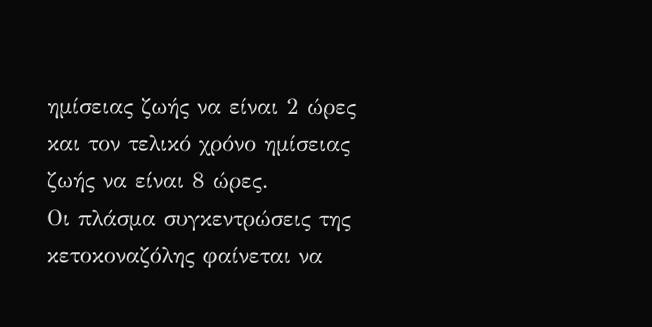ημίσειας ζωής να είναι 2 ώρες και τον τελικό χρόνο ημίσειας ζωής να είναι 8 ώρες.
Οι πλάσμα συγκεντρώσεις της κετοκοναζόλης φαίνεται να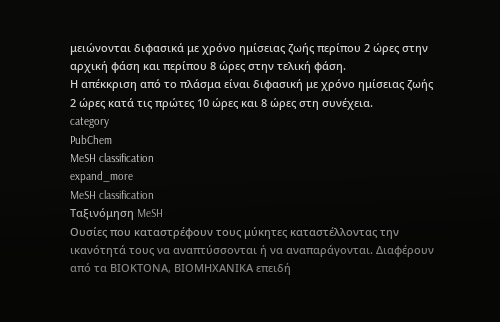μειώνονται διφασικά με χρόνο ημίσειας ζωής περίπου 2 ώρες στην αρχική φάση και περίπου 8 ώρες στην τελική φάση.
Η απέκκριση από το πλάσμα είναι διφασική με χρόνο ημίσειας ζωής 2 ώρες κατά τις πρώτες 10 ώρες και 8 ώρες στη συνέχεια.
category
PubChem
MeSH classification
expand_more
MeSH classification
Ταξινόμηση MeSH
Ουσίες που καταστρέφουν τους μύκητες καταστέλλοντας την ικανότητά τους να αναπτύσσονται ή να αναπαράγονται. Διαφέρουν από τα ΒΙΟΚΤΟΝΑ, ΒΙΟΜΗΧΑΝΙΚΑ επειδή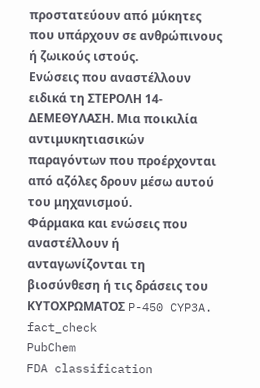προστατεύουν από μύκητες που υπάρχουν σε ανθρώπινους ή ζωικούς ιστούς.
Ενώσεις που αναστέλλουν ειδικά τη ΣΤΕΡΟΛΗ 14-ΔΕΜΕΘΥΛΑΣΗ. Μια ποικιλία αντιμυκητιασικών παραγόντων που προέρχονται από αζόλες δρουν μέσω αυτού του μηχανισμού.
Φάρμακα και ενώσεις που αναστέλλουν ή ανταγωνίζονται τη βιοσύνθεση ή τις δράσεις του ΚΥΤΟΧΡΩΜΑΤΟΣ P-450 CYP3A.
fact_check
PubChem
FDA classification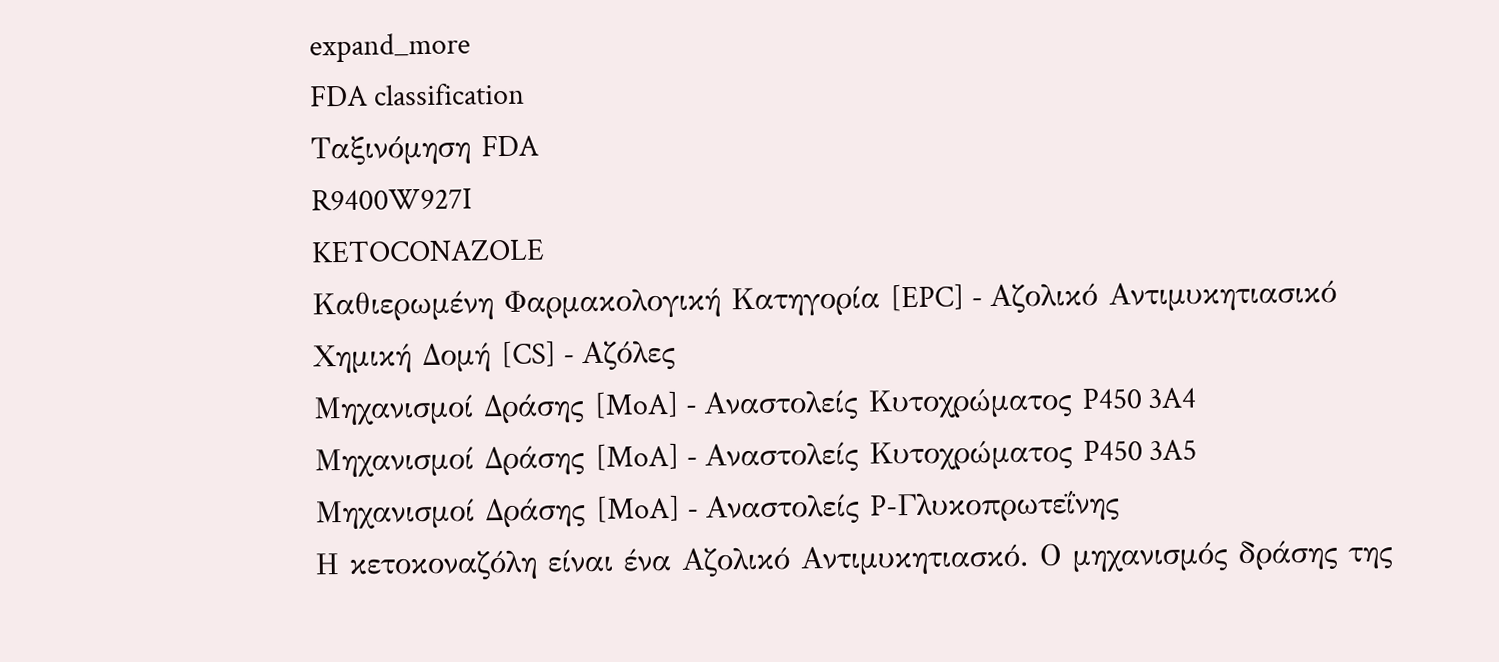expand_more
FDA classification
Ταξινόμηση FDA
R9400W927I
KETOCONAZOLE
Καθιερωμένη Φαρμακολογική Κατηγορία [EPC] - Αζολικό Αντιμυκητιασικό
Χημική Δομή [CS] - Αζόλες
Μηχανισμοί Δράσης [MoA] - Αναστολείς Κυτοχρώματος P450 3A4
Μηχανισμοί Δράσης [MoA] - Αναστολείς Κυτοχρώματος P450 3A5
Μηχανισμοί Δράσης [MoA] - Αναστολείς P-Γλυκοπρωτεΐνης
Η κετοκοναζόλη είναι ένα Αζολικό Αντιμυκητιασκό. Ο μηχανισμός δράσης της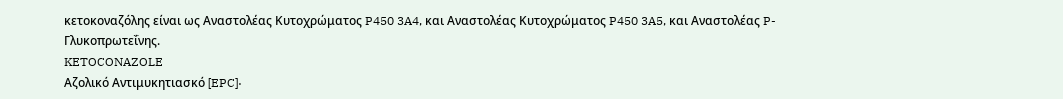κετοκοναζόλης είναι ως Αναστολέας Κυτοχρώματος P450 3A4, και Αναστολέας Κυτοχρώματος P450 3A5, και Αναστολέας P-Γλυκοπρωτεΐνης.
KETOCONAZOLE
Αζολικό Αντιμυκητιασκό [EPC]·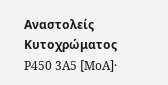Αναστολείς Κυτοχρώματος P450 3A5 [MoA]·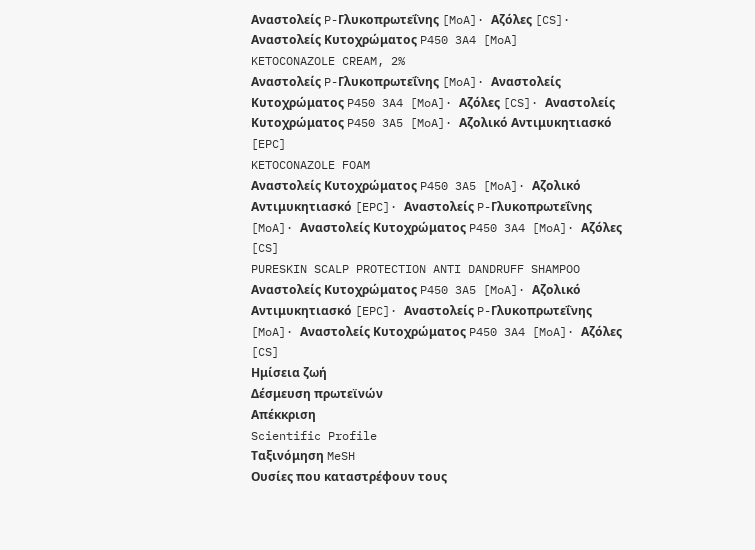Αναστολείς P-Γλυκοπρωτεΐνης [MoA]· Αζόλες [CS]· Αναστολείς Κυτοχρώματος P450 3A4 [MoA]
KETOCONAZOLE CREAM, 2%
Αναστολείς P-Γλυκοπρωτεΐνης [MoA]· Αναστολείς Κυτοχρώματος P450 3A4 [MoA]· Αζόλες [CS]· Αναστολείς Κυτοχρώματος P450 3A5 [MoA]· Αζολικό Αντιμυκητιασκό [EPC]
KETOCONAZOLE FOAM
Αναστολείς Κυτοχρώματος P450 3A5 [MoA]· Αζολικό Αντιμυκητιασκό [EPC]· Αναστολείς P-Γλυκοπρωτεΐνης [MoA]· Αναστολείς Κυτοχρώματος P450 3A4 [MoA]· Αζόλες [CS]
PURESKIN SCALP PROTECTION ANTI DANDRUFF SHAMPOO
Αναστολείς Κυτοχρώματος P450 3A5 [MoA]· Αζολικό Αντιμυκητιασκό [EPC]· Αναστολείς P-Γλυκοπρωτεΐνης [MoA]· Αναστολείς Κυτοχρώματος P450 3A4 [MoA]· Αζόλες [CS]
Ημίσεια ζωή
Δέσμευση πρωτεϊνών
Απέκκριση
Scientific Profile
Ταξινόμηση MeSH
Ουσίες που καταστρέφουν τους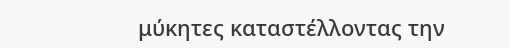μύκητες καταστέλλοντας την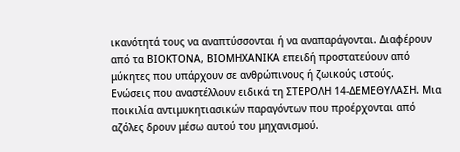ικανότητά τους να αναπτύσσονται ή να αναπαράγονται. Διαφέρουν από τα ΒΙΟΚΤΟΝΑ, ΒΙΟΜΗΧΑΝΙΚΑ επειδή προστατεύουν από μύκητες που υπάρχουν σε ανθρώπινους ή ζωικούς ιστούς.
Ενώσεις που αναστέλλουν ειδικά τη ΣΤΕΡΟΛΗ 14-ΔΕΜΕΘΥΛΑΣΗ. Μια ποικιλία αντιμυκητιασικών παραγόντων που προέρχονται από αζόλες δρουν μέσω αυτού του μηχανισμού.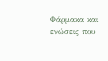Φάρμακα και ενώσεις που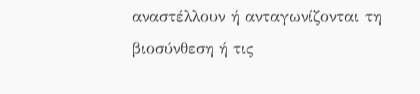αναστέλλουν ή ανταγωνίζονται τη βιοσύνθεση ή τις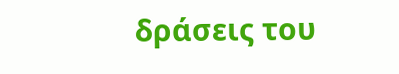δράσεις του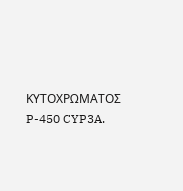ΚΥΤΟΧΡΩΜΑΤΟΣ P-450 CYP3A.